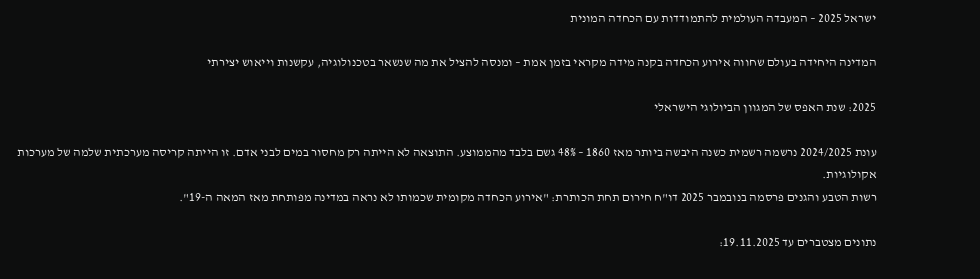ישראל 2025 – המעבדה העולמית להתמודדות עם הכחדה המונית

המדינה היחידה בעולם שחווה אירוע הכחדה בקנה מידה מקראי בזמן אמת – ומנסה להציל את מה שנשאר בטכנולוגיה, עקשנות וייאוש יצירתי

2025: שנת האפס של המגוון הביולוגי הישראלי

עונת 2024/2025 נרשמה רשמית כשנה היבשה ביותר מאז 1860 – 48% גשם בלבד מהממוצע. התוצאה לא הייתה רק מחסור במים לבני אדם. זו הייתה קריסה מערכתית שלמה של מערכות אקולוגיות.
רשות הטבע והגנים פרסמה בנובמבר 2025 דו"ח חירום תחת הכותרת: "אירוע הכחדה מקומית שכמותו לא נראה במדינה מפותחת מאז המאה ה-19".

נתונים מצטברים עד 19.11.2025: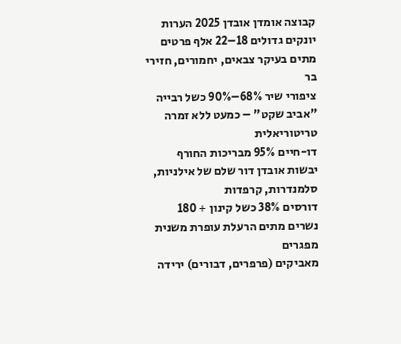קבוצה אומדן אובדן 2025 הערות
יונקים גדולים 18–22 אלף פרטים מתים בעיקר צבאים, יחמורים, חזירי בר
ציפורי שיר 68%–90% כשל רבייה "אביב שקט" – כמעט ללא זמרה טריטוריאלית
דו-חיים 95% מבריכות החורף יבשות אובדן דור שלם של אילניות, סלמנדרות, קרפדות
דורסים 38% כשל קינון + 180 נשרים מתים הרעלת עופרת משנית מפגרים
מאביקים (פרפרים, דבורים) ירידה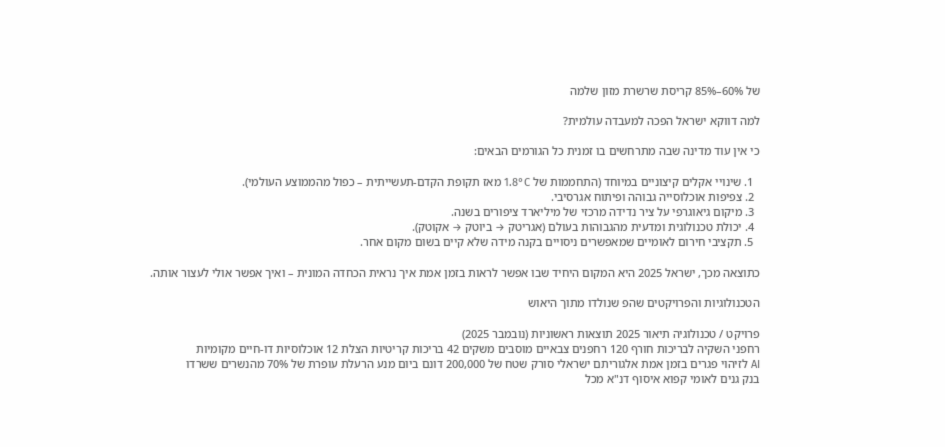של 60%–85% קריסת שרשרת מזון שלמה

למה דווקא ישראל הפכה למעבדה עולמית?

כי אין עוד מדינה שבה מתרחשים בו זמנית כל הגורמים הבאים:

  1. שינויי אקלים קיצוניים במיוחד (התחממות של 1.8°C מאז תקופת הקדם-תעשייתית – כפול מהממוצע העולמי).
  2. צפיפות אוכלוסייה גבוהה ופיתוח אגרסיבי.
  3. מיקום גיאוגרפי על ציר נדידה מרכזי של מיליארד ציפורים בשנה.
  4. יכולת טכנולוגית ומדעית מהגבוהות בעולם (אגריטק → ביוטק → אקוטק).
  5. תקציבי חירום לאומיים שמאפשרים ניסויים בקנה מידה שלא קיים בשום מקום אחר.

כתוצאה מכך, ישראל 2025 היא המקום היחיד שבו אפשר לראות בזמן אמת איך נראית הכחדה המונית – ואיך אפשר אולי לעצור אותה.

הטכנולוגיות והפרויקטים שהפ שנולדו מתוך היאוש

פרויקט / טכנולוגיה תיאור 2025 תוצאות ראשוניות (נובמבר 2025)
רחפני השקיה לבריכות חורף 120 רחפנים צבאיים מוסבים משקים 42 בריכות קריטיות הצלת 12 אוכלוסיות דו-חיים מקומיות
AI לזיהוי פגרים בזמן אמת אלגוריתם ישראלי סורק שטח של 200,000 דונם ביום מנע הרעלת עופרת של 70% מהנשרים ששרדו
בנק גנים לאומי קפוא איסוף דנ"א מכל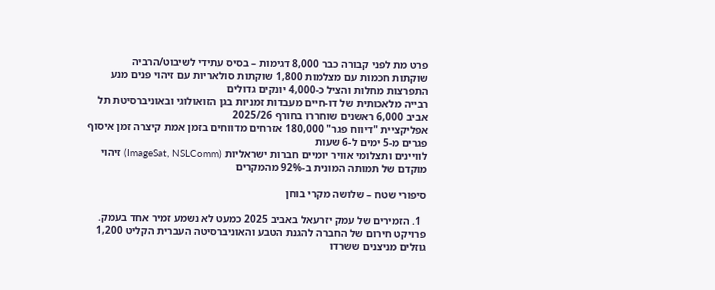פרט מת לפני קבורה כבר 8,000 דגימות – בסיס עתידי לשיבוט/הרביה
שוקתות חכמות עם מצלמות 1,800 שוקתות סולאריות עם זיהוי פנים מנע התפרצות מחלות והציל כ-4,000 יונקים גדולים
רבייה מלאכותית של דו-חיים מעבדות זמניות בגן הזואולוגי ובאוניברסיטת תל אביב 6,000 ראשנים שוחררו בחורף 2025/26
אפליקציית "דיווח פגר" 180,000 אזרחים מדווחים בזמן אמת קיצרה זמן איסוף פגרים מ-5 ימים ל-6 שעות
לוויינים ותצלומי אוויר יומיים חברות ישראליות (ImageSat, NSLComm) זיהוי מוקדם של תמותה המונית ב-92% מהמקרים

סיפורי שטח – שלושה מקרי בוחן

  1. הזמירים של עמק יזרעאל באביב 2025 כמעט לא נשמע זמיר אחד בעמק. פרויקט חירום של החברה להגנת הטבע והאוניברסיטה העברית הקליט 1,200 גוזלים מניצנים ששרדו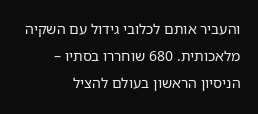והעביר אותם לכלובי גידול עם השקיה מלאכותית. 680 שוחררו בסתיו – הניסיון הראשון בעולם להציל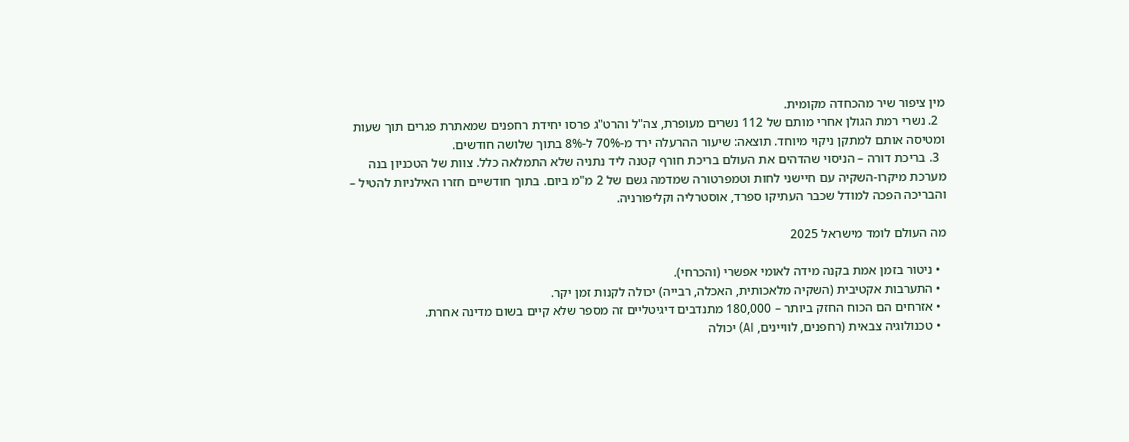מין ציפור שיר מהכחדה מקומית.
  2. נשרי רמת הגולן אחרי מותם של 112 נשרים מעופרת, צה"ל והרט"ג פרסו יחידת רחפנים שמאתרת פגרים תוך שעות ומטיסה אותם למתקן ניקוי מיוחד. תוצאה: שיעור ההרעלה ירד מ-70% ל-8% בתוך שלושה חודשים.
  3. בריכת דורה – הניסוי שהדהים את העולם בריכת חורף קטנה ליד נתניה שלא התמלאה כלל. צוות של הטכניון בנה מערכת מיקרו-השקיה עם חיישני לחות וטמפרטורה שמדמה גשם של 2 מ"מ ביום. בתוך חודשיים חזרו האילניות להטיל – והבריכה הפכה למודל שכבר העתיקו ספרד, אוסטרליה וקליפורניה.

מה העולם לומד מישראל 2025

  • ניטור בזמן אמת בקנה מידה לאומי אפשרי (והכרחי).
  • התערבות אקטיבית (השקיה מלאכותית, האכלה, רבייה) יכולה לקנות זמן יקר.
  • אזרחים הם הכוח החזק ביותר – 180,000 מתנדבים דיגיטליים זה מספר שלא קיים בשום מדינה אחרת.
  • טכנולוגיה צבאית (רחפנים, לוויינים, AI) יכולה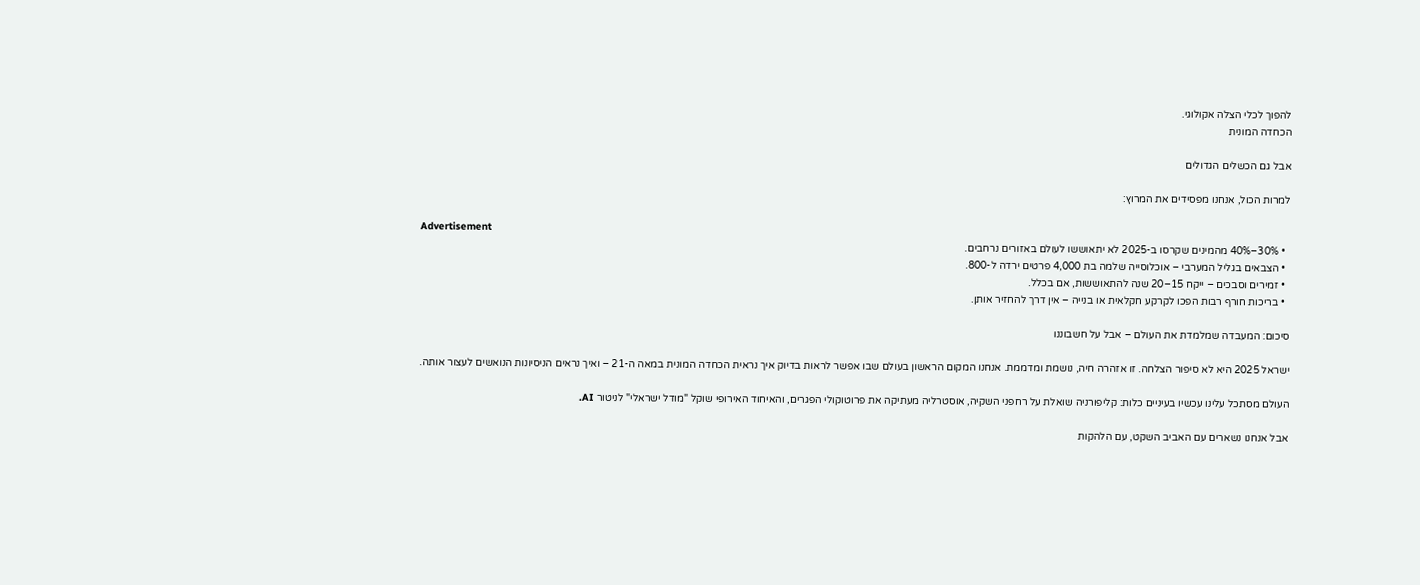להפוך לכלי הצלה אקולוגי.
הכחדה המונית

אבל גם הכשלים הגדולים

למרות הכול, אנחנו מפסידים את המרוץ:

Advertisement
  • 30%–40% מהמינים שקרסו ב-2025 לא יתאוששו לעולם באזורים נרחבים.
  • הצבאים בגליל המערבי – אוכלוסייה שלמה בת 4,000 פרטים ירדה ל-800.
  • זמירים וסבכים – ייקח 15–20 שנה להתאוששות, אם בכלל.
  • בריכות חורף רבות הפכו לקרקע חקלאית או בנייה – אין דרך להחזיר אותן.

סיכום: המעבדה שמלמדת את העולם – אבל על חשבוננו

ישראל 2025 היא לא סיפור הצלחה. זו אזהרה חיה, נושמת ומדממת. אנחנו המקום הראשון בעולם שבו אפשר לראות בדיוק איך נראית הכחדה המונית במאה ה-21 – ואיך נראים הניסיונות הנואשים לעצור אותה.

העולם מסתכל עלינו עכשיו בעיניים כלות: קליפורניה שואלת על רחפני השקיה, אוסטרליה מעתיקה את פרוטוקולי הפגרים, והאיחוד האירופי שוקל "מודל ישראלי" לניטור AI.

אבל אנחנו נשארים עם האביב השקט, עם הלהקות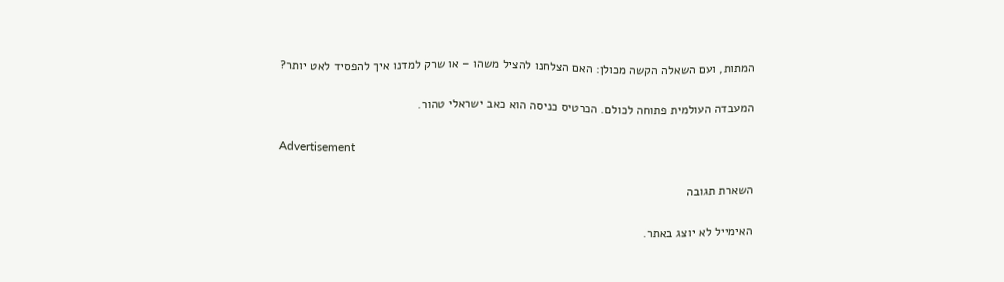המתות, ועם השאלה הקשה מכולן: האם הצלחנו להציל משהו – או שרק למדנו איך להפסיד לאט יותר?

המעבדה העולמית פתוחה לכולם. הכרטיס כניסה הוא כאב ישראלי טהור.

Advertisement

השארת תגובה

האימייל לא יוצג באתר.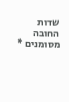שדות החובה מסומנים *